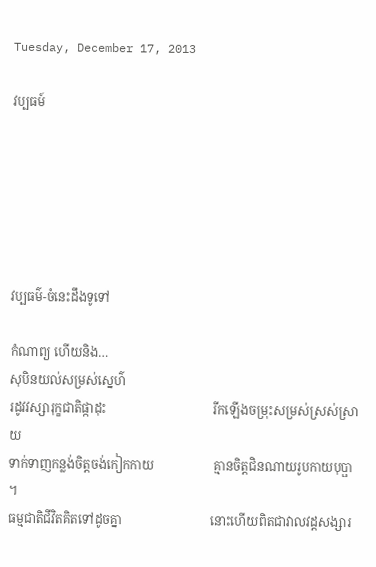Tuesday, December 17, 2013

វប្បធម៍






វប្បធម៌-ចំនេះដឹងទូទៅ

កំណាព្យ ហើយនិង…
សុបិនយល់សម្រស់ស្នេហ៌
រដូវវស្សារុក្ខជាតិផ្កាដុះ                                  រីកឡើងចម្រុះសម្រស់ស្រស់ស្រាយ
ទាក់ទាញកន្លង់ចិត្តចង់កៀកកាយ                   គ្មានចិត្តជិនណាយរូបកាយបុប្ផា       ។
ធម្មជាតិជីវិតគិតទៅដូចគ្នា                            នោះហើយពិតជាវាលវដ្តសង្សារ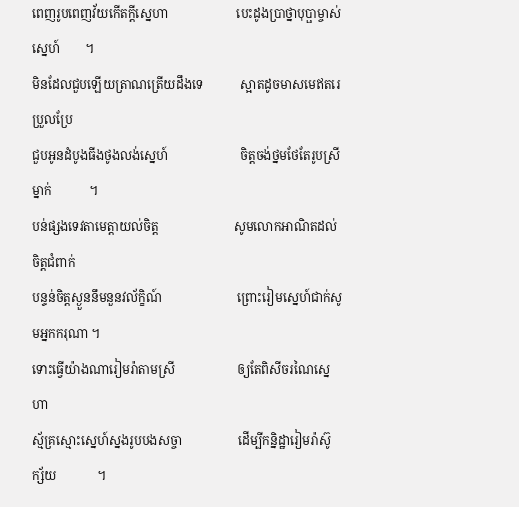ពេញរូបពេញវ័យកើតក្ដីស្នេហា                      បេះដូងប្រាថ្នាបុប្ផាម្ចាស់ស្នេហ៍        ។
មិនដែលជួបឡើយត្រាណត្រើយដឹងទេ            ស្អាតដូចមាសមេឥតរេប្រួលប្រែ
ជួបអូនដំបូងធីងថូងលង់ស្នេហ៍                       ចិត្តចង់ថ្នមថែតែរូបស្រីម្នាក់            ។
បន់ផ្សងទេវតាមេត្តាយល់ចិត្ត                        សូមលោកអាណិតដល់ចិត្តជំពាក់
បន្ទន់ចិត្តស្ងួននឹមនួនវល័ក្ខិណ៍                        ព្រោះរៀមស្នេហ៍ជាក់សូមអ្នកករុណា ។
ទោះធ្វើយ៉ាងណារៀមរ៉ាតាមស្រី                    ឲ្យតែពិសីចរណៃស្នេហា
ស្ម័គ្រស្មោះស្នេហ៍ស្នងរូបបងសច្ចា                  ដើម្បីកន្និដ្ឋារៀមរ៉ាស៊ូក្ស័យ             ។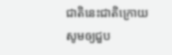ជាតិនេះជាតិក្រោយសូមឲ្យជួប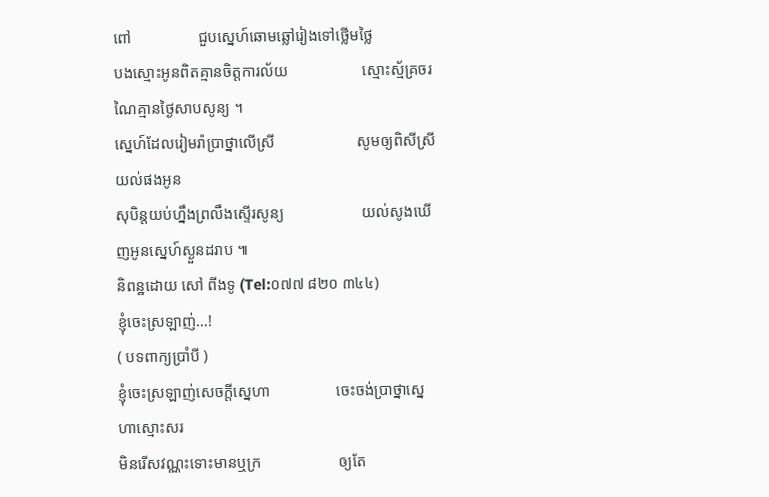ពៅ                 ជួបស្នេហ៍ឆោមឆ្លៅរៀងទៅថ្លើមថ្លៃ
បងស្មោះអូនពិតគ្មានចិត្តការល័យ                   ស្មោះស្ម័គ្រចរណៃគ្មានថ្ងៃសាបសូន្យ ។
ស្នេហ៍ដែលរៀមរ៉ាប្រាថ្នាលើស្រី                     សូមឲ្យពិសីស្រីយល់ផងអូន
សុបិន្តយប់ហ្នឹងព្រលឹងស្ទើរសូន្យ                    យល់សូងឃើញអូនស្នេហ៍ស្ងួនដរាប ៕
និពន្ឋដោយ សៅ ពីងទូ (Tel:០៧៧ ៨២០ ៣៤៤)
ខ្ញុំចេះស្រឡាញ់…!
( បទពាក្យប្រាំបី )
ខ្ញុំចេះស្រឡាញ់សេចក្ដីស្នេហា                 ចេះចង់ប្រាថ្នាស្នេហាស្មោះសរ
មិនរើសវណ្ណះទោះមានឬក្រ                    ឲ្យតែ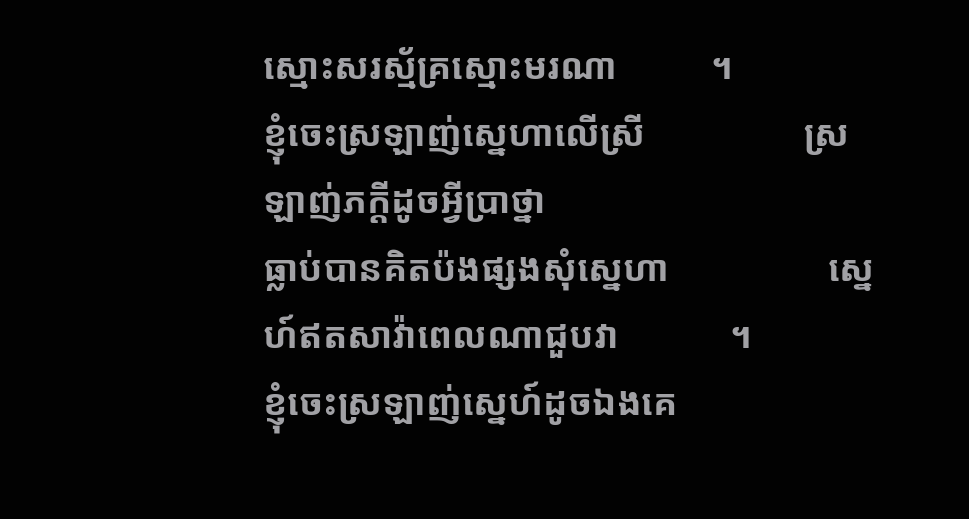ស្មោះសរស្ម័គ្រស្មោះមរណា          ។
ខ្ញុំចេះស្រឡាញ់ស្នេហាលើស្រី                 ស្រឡាញ់ភក្ដីដូចអ្វីប្រាថ្នា
ធ្លាប់បានគិតប៉ងផ្សងសុំស្នេហា                 ស្នេហ៍ឥតសាវ៉ាពេលណាជួបវា            ។
ខ្ញុំចេះស្រឡាញ់ស្នេហ៍ដូចឯងគេ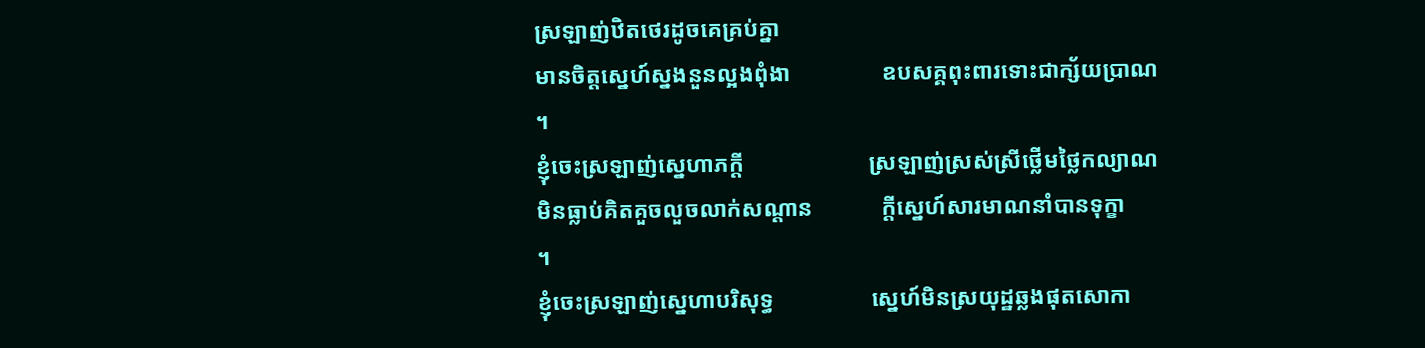ស្រឡាញ់ឋិតថេរដូចគេគ្រប់គ្នា
មានចិត្តស្នេហ៍ស្នងនួនល្អងពុំងា                ឧបសគ្គពុះពារទោះជាក្ស័យប្រាណ      ។
ខ្ញុំចេះស្រឡាញ់ស្នេហាភក្ដី                      ស្រឡាញ់ស្រស់ស្រីថ្លើមថ្លៃកល្យាណ
មិនធ្លាប់គិតគួចលួចលាក់សណ្ដាន            ក្ដីស្នេហ៍សារមាណនាំបានទុក្ខា            ។
ខ្ញុំចេះស្រឡាញ់ស្នេហាបរិសុទ្ធ                 ស្នេហ៍មិនស្រយុដ្ឋឆ្លងផុតសោកា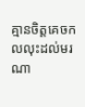គ្មានចិត្តគេចកលលុះដល់មរណា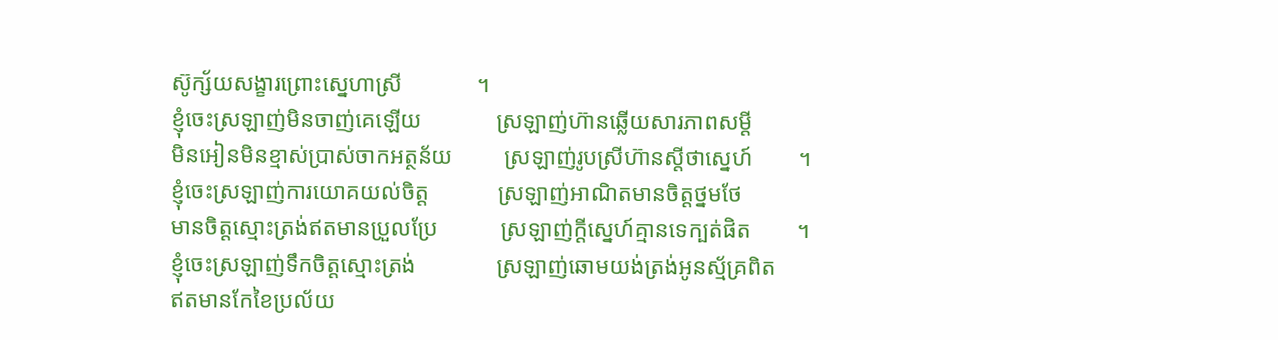ស៊ូក្ស័យសង្ខារព្រោះស្នេហាស្រី             ។
ខ្ញុំចេះស្រឡាញ់មិនចាញ់គេឡើយ             ស្រឡាញ់ហ៊ានឆ្លើយសារភាពសម្ដី
មិនអៀនមិនខ្មាស់ប្រាស់ចាកអត្ថន័យ         ស្រឡាញ់រូបស្រីហ៊ានស្ដីថាស្នេហ៍        ។
ខ្ញុំចេះស្រឡាញ់ការយោគយល់ចិត្ត            ស្រឡាញ់អាណិតមានចិត្តថ្នមថែ
មានចិត្តស្មោះត្រង់ឥតមានប្រួលប្រែ           ស្រឡាញ់ក្ដីស្នេហ៍គ្មានទេក្បត់ផិត        ។
ខ្ញុំចេះស្រឡាញ់ទឹកចិត្តស្មោះត្រង់              ស្រឡាញ់ឆោមយង់ត្រង់អូនស្ម័គ្រពិត
ឥតមានកែខៃប្រល័យ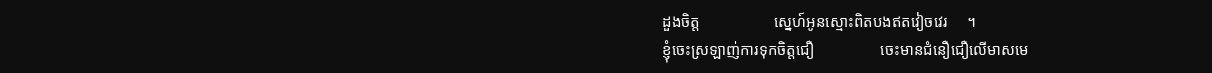ដួងចិត្ត                   ស្នេហ៍អូនស្មោះពិតបងឥតវៀចវេរ     ។
ខ្ញុំចេះស្រឡាញ់ការទុកចិត្តជឿ                 ចេះមានជំនឿជឿលើមាសមេ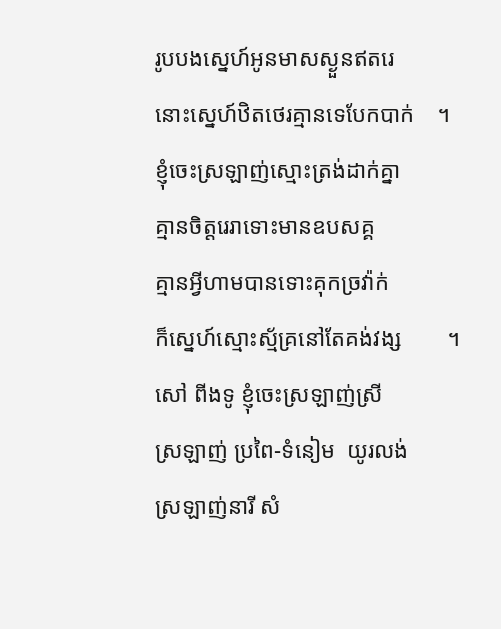រូបបងស្នេហ៍អូនមាសស្ងួនឥតរេ               នោះស្នេហ៍ឋិតថេរគ្មានទេបែកបាក់    ។
ខ្ញុំចេះស្រឡាញ់ស្មោះត្រង់ដាក់គ្នា             គ្មានចិត្តរេរាទោះមានឧបសគ្គ
គ្មានអ្វីហាមបានទោះគុកច្រវ៉ាក់                ក៏ស្នេហ៍ស្មោះស្ម័គ្រនៅតែគង់វង្ស        ។
សៅ ពីងទូ ខ្ញុំចេះស្រឡាញ់ស្រី                ស្រឡាញ់ ប្រពៃ-ទំនៀម  យូរលង់
ស្រឡាញ់នារី សំ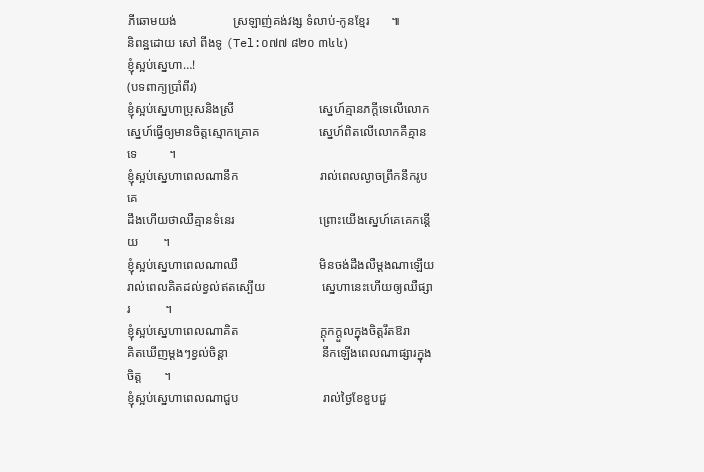ភីឆោមយង់                  ស្រឡាញ់គង់វង្ស ទំលាប់-កូនខ្មែរ       ៕
និពន្ឋដោយ សៅ ពីងទូ (Tel:០៧៧ ៨២០ ៣៤៤)
ខ្ញុំស្អប់សេ្នហា…!
(បទពាក្យប្រាំពីរ)
ខ្ញុំស្អប់សេ្នហាប្រុសនិងស្រី                           សេ្នហ៍គ្មានភក្ដីទេលើលោក
ស្នេហ៍ធ្វើឲ្យមានចិត្តស្មោកគ្រោគ                   ស្នេហ៍ពិតលើលោកគឺគ្មានទេ          ។
ខ្ញុំស្អប់សេ្នហាពេលណានឹក                          រាល់ពេលល្ងាចព្រឹកនឹករូបគេ
ដឹងហើយថាឈឺគ្មានទំនេរ                           ព្រោះយើងស្នេហ៍គេគេកន្តើយ        ។
ខ្ញុំស្អប់សេ្នហាពេលណាឈឺ                          មិនចង់ដឹងលឺម្ដងណាឡើយ
រាល់ពេលគិតដល់ខ្វល់ឥតស្បើយ                  ស្នេហានេះហើយឲ្យឈឺផ្សារ           ។
ខ្ញុំស្អប់សេ្នហាពេលណាគិត                          ក្ដុកក្ដួលក្នុងចិត្តរឹតឱរា
គិតឃើញម្ដងៗខ្វល់ចិន្ដា                              នឹកឡើងពេលណាផ្សារក្នុងចិត្ត       ។
ខ្ញុំស្អប់សេ្នហាពេលណាជួប                           រាល់ថ្ងៃខែខួបជួ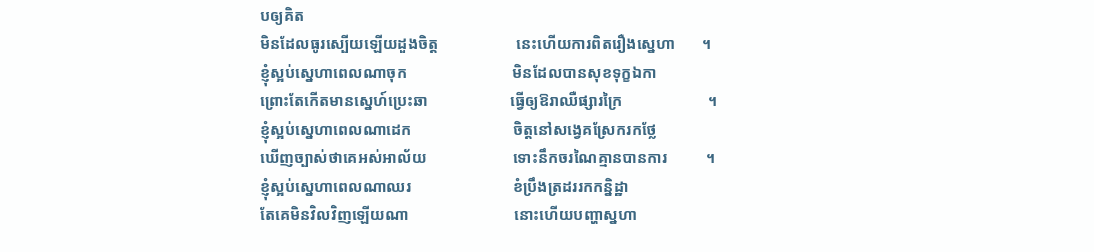បឲ្យគិត
មិនដែលធូរស្បើយឡើយដួងចិត្ត                    នេះហើយការពិតរឿងស្នេហា       ។
ខ្ញុំស្អប់សេ្នហាពេលណាចុក                           មិនដែលបានសុខទុក្ខឯកា
ព្រោះតែកើតមានស្នេហ៍ប្រេះឆា                     ធ្វើឲ្យឱរាឈឺផ្សារក្រៃ                      ។
ខ្ញុំស្អប់សេ្នហាពេលណាដេក                          ចិត្តនៅសង្វេគស្រែករកថ្លែ
ឃើញច្បាស់ថាគេអស់អាល័យ                      ទោះនឹកចរណៃគ្មានបានការ          ។
ខ្ញុំស្អប់សេ្នហាពេលណាឈរ                          ខំប្រឹងត្រដររកកន្និដ្ឋា
តែគេមិនវិលវិញឡើយណា                           នោះហើយបញ្ហាស្នហា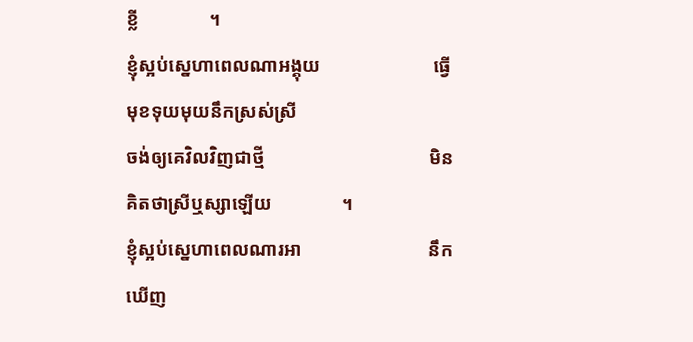ខ្លី               ។
ខ្ញុំស្អប់សេ្នហាពេលណាអង្គុយ                        ធ្វើមុខទុយមុយនឹកស្រស់ស្រី
ចង់ឲ្យគេវិលវិញជាថ្មី                                   មិនគិតថាស្រីឬស្សាឡើយ               ។
ខ្ញុំស្អប់សេ្នហាពេលណារអា                           នឹកឃើញ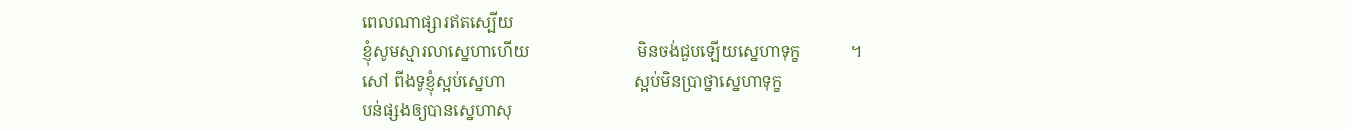ពេលណាផ្សារឥតស្បើយ
ខ្ញុំសូមស្មារលាស្នេហាហើយ                          មិនចង់ជួបឡើយស្នេហាទុក្ខ            ។
សៅ ពីងទូខ្ញុំស្អប់ស្នេហា                               ស្អប់មិនប្រាថ្នាស្នេហាទុក្ខ
បន់ផ្សងឲ្យបានស្នេហាសុ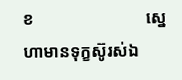ខ                           ស្នេហាមានទុក្ខស៊ូរស់ឯ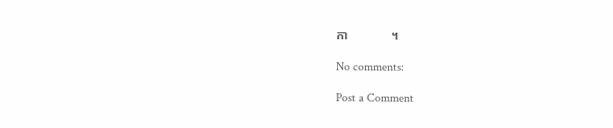កា              ។

No comments:

Post a Comment